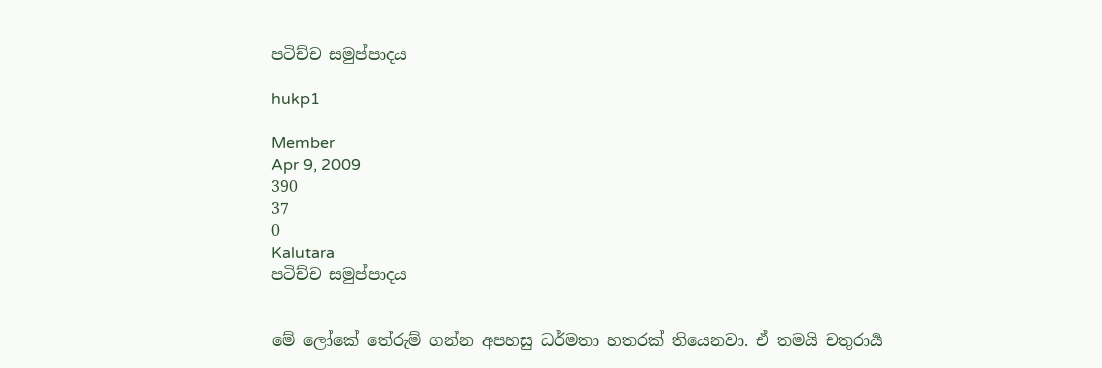පටිච්ච සමුප්පාදය

hukp1

Member
Apr 9, 2009
390
37
0
Kalutara
පටිච්ච සමුප්පාදය


මේ ලෝකේ තේරුම් ගන්න අපහසු ධර්මතා හතරක් තියෙනවා. ඒ තමයි චතුරාර්‍ය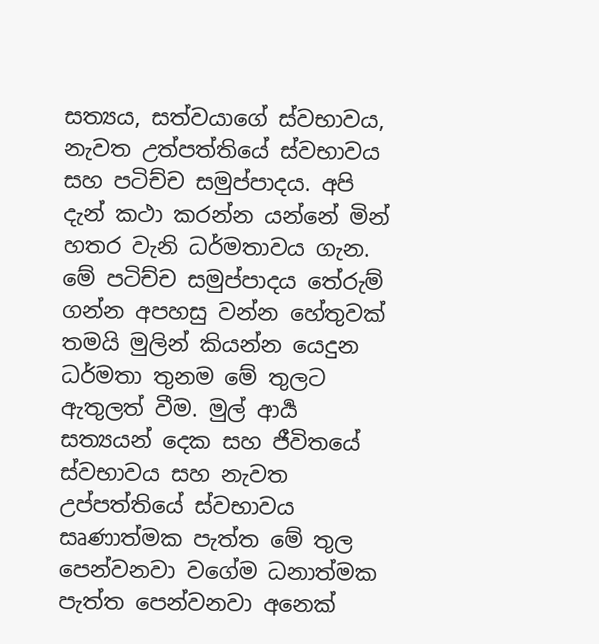සත්‍යය, සත්වයාගේ ස්වභාවය, නැවත උත්පත්තියේ ස්වභාවය සහ පටිච්ච සමුප්පාදය. අපි දැන් කථා කරන්න යන්නේ මින් හතර වැනි ධර්මතාවය ගැන. මේ පටිච්ච සමුප්පාදය තේරුම් ගන්න අපහසු වන්න හේතුවක් තමයි මුලින් කියන්න යෙදුන ධර්මතා තුනම මේ තුලට ඇතුලත් වීම. මුල් ආර්‍ය සත්‍යයන් දෙක සහ ජීවිතයේ ස්වභාවය සහ නැවත උප්පත්තියේ ස්වභාවය සෘණාත්මක පැත්ත මේ තුල පෙන්වනවා වගේම ධනාත්මක පැත්ත පෙන්වනවා අනෙක්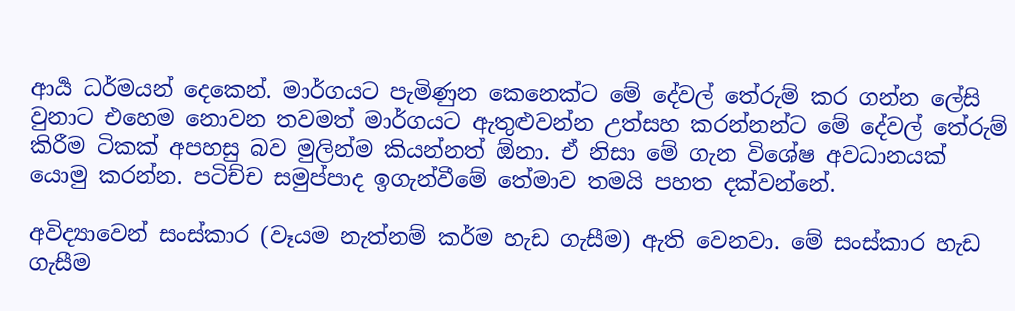ආර්‍ය ධර්මයන් දෙකෙන්. මාර්ගයට පැමිණුන කෙනෙක්ට මේ දේවල් තේරුම් කර ගන්න ලේසි වුනාට එහෙම නොවන තවමත් මාර්ගයට ඇතුළුවන්න උත්සහ කරන්නන්ට මේ දේවල් තේරුම් කිරීම ටිකක් අපහසු බව මුලින්ම කියන්නත් ඕනා. ඒ නිසා මේ ගැන විශේෂ අවධානයක් යොමු කරන්න. පටිච්ච සමුප්පාද ඉගැන්වීමේ තේමාව තමයි පහත දක්වන්නේ.

අවිද්‍යාවෙන් සංස්කාර (වෑයම නැත්නම් කර්ම හැඩ ගැසීම) ඇති වෙනවා. මේ සංස්කාර හැඩ ගැසීම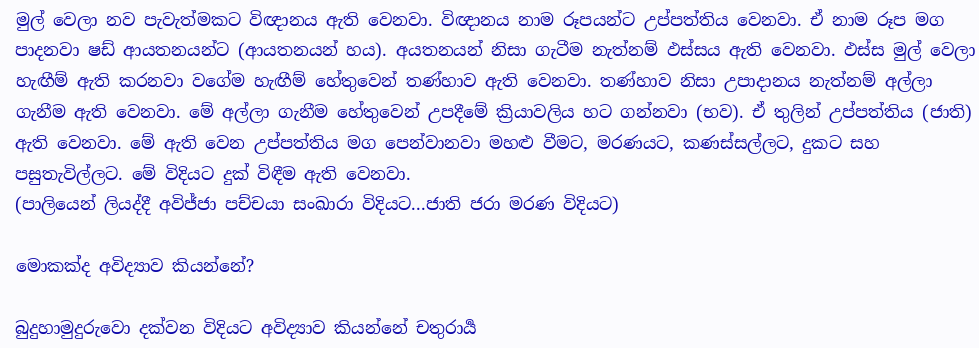මුල්‍ වෙලා නව පැවැත්මකට විඥානය ඇති වෙනවා. විඥානය නාම රූපයන්ට උප්පත්තිය වෙනවා. ඒ නාම රූප මග පාදනවා ෂඩ් ආයතනයන්ට (ආයතනයන් හය). අයතනයන් නිසා ගැටීම නැත්නම් ඵස්සය ඇති වෙනවා. ඵස්ස මුල් වෙලා හැඟීම් ඇති කරනවා වගේම හැඟීම් හේතුවෙන් තණ්හාව ඇති වෙනවා. තණ්හාව නිසා උපාදානය නැත්නම් අල්ලා ගැනීම ඇති වෙනවා. මේ අල්ලා ගැනීම හේතුවෙන් උපදීමේ ක්‍රියාවලිය හට ගන්නවා (භව). ඒ තුලින් උප්පත්තිය (ජාති) ඇති වෙනවා. මේ ඇති වෙන උප්පත්තිය මග පෙන්වානවා මහළු වීමට, මරණයට, කණස්සල්ලට, දුකට සහ පසුතැවිල්ලට. මේ විදියට දුක් විඳීම ඇති වෙනවා.
(පාලියෙන් ලියද්දී අවිජ්ජා පච්චයා සංඛාරා විදියට...ජාති ජරා මරණ විදියට)

මොකක්ද අවිද්‍යාව කියන්නේ?

බුදුහාමුදුරුවො දක්වන විදියට අවිද්‍යාව කියන්නේ චතුරාර්‍ය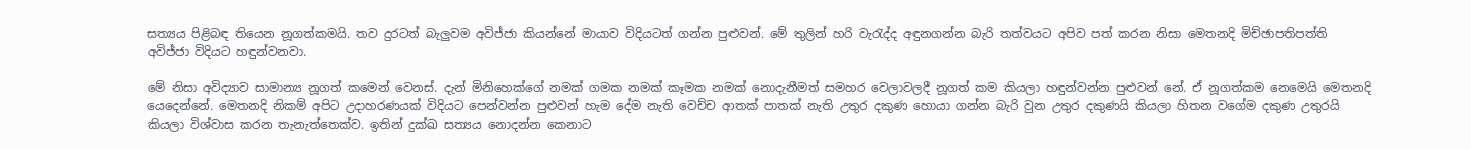සත්‍යය පිළිබඳ තියෙන නූගත්කමයි. තව දුරටත් බැලුවම අවිජ්ජා කියන්නේ මායාව විදියටත් ගන්න පුළුවන්. මේ තුලින් හරි වැරැද්ද අඳුනගන්න බැරි තත්වයට අපිව පත් කරන නිසා මෙතනදි මිච්ඡාපතිපත්ති අවිජ්ජා විදියට හඳුන්වනවා.

මේ නිසා අවිද්‍යාව සාමාන්‍ය නූගත් කමෙන් වෙනස්. දැන් මිනිහෙක්ගේ නමක් ගමක නමක් කෑමක නමක් නොදැනීමත් සමහර වෙලාවලදී නූගත් කම කියලා හඳුන්වන්න පුළුවන් නේ. ඒ නූගත්කම නෙමෙයි මෙතනදි යෙදෙන්නේ. මෙතනදි නිකම් අපිට ‍උදාහරණයක් විදියට පෙන්වන්න පුළුවන් හැම දේම නැති වෙච්ච ආතක් පාතක් නැති උතුර දකුණ හොයා ගන්න බැරි වුන උතුර දකුණයි කියලා හිතන වගේම දකුණ උතුරයි කියලා විශ්වාස කරන තැනැත්තෙක්ව. ඉතින් දුක්ඛ සත්‍යය නොදන්න කෙනාට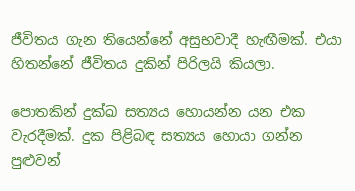ජීවිතය ගැන තියෙන්නේ අසුභවාදී හැඟීමක්. එයා හිතන්නේ ජීවිතය දුකින් පිරිලයි කියලා.

පොතකින් දුක්ඛ සත්‍යය හොයන්න යන එක වැරදීමක්. දුක පිළිබඳ සත්‍යය හොයා ගන්න පුළුවන්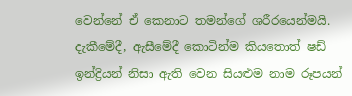වෙන්නේ ඒ කෙනාට තමන්ගේ ශරීරයෙන්මයි. දැකීමේදී, ඇසීමේදී කොටින්ම කියතොත් ෂඩ් ඉන්ද්‍රියන් නිසා ඇති වෙන සියළුම නාම රූපයන්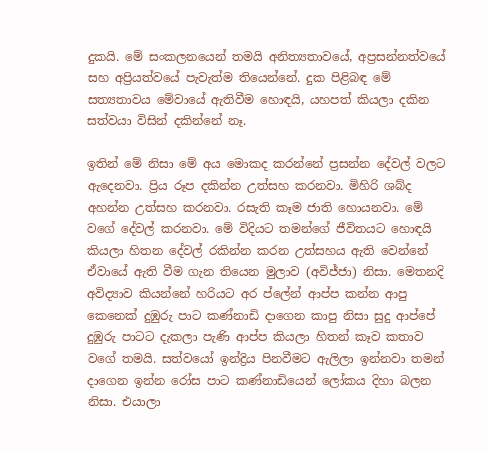දුකයි. මේ සංකලනයෙන් තමයි අනිත්‍යතාවයේ, අප්‍රසන්නත්වයේ සහ අප්‍රියත්වයේ පැවැත්ම තියෙන්නේ. දුක පිළිබඳ මේ සත්‍යතාවය මේවායේ ඇතිවීම හොඳයි, යහපත් කියලා දකින සත්වයා විසින් දකින්නේ නෑ.

ඉතින් මේ නිසා මේ අය මොකද කරන්නේ ප්‍රසන්න දේවල් වලට ඇදෙනවා. ප්‍රිය රූප දකින්න උත්සහ කරනවා. මිහිරි ශබ්ද අහන්න උත්සහ කරනවා. රසැති කෑම ජාති හොයනවා. මේ වගේ දේවල් කරනවා. මේ විදියට තමන්ගේ ජීවිතයට හොඳයි කියලා හිතන දේවල් රකින්න කරන උත්සහය ඇති වෙන්නේ ඒවායේ ඇති වීම ගැන තියෙන මුලාව (අවිජ්ජා) නිසා. මෙතනදි අවිද්‍යාව කියන්නේ හරියට අර ප්ලේන් ආප්ප කන්න ආපු කෙනෙක් දුඹුරු පාට කණ්නාඩි දාගෙන කාපු නිසා සුදු ආප්පේ දුඹුරු පාටට දැකලා පැණි ආප්ප කියලා හිතන් කෑව කතාව වගේ තමයි. සත්වයෝ ඉන්ද්‍රිය පිනවීමට ඇලිලා ඉන්නවා තමන් දාගෙන ඉන්න රෝස පාට කණ්නාඩියෙන් ලෝකය දිහා බලන නිසා. එයාලා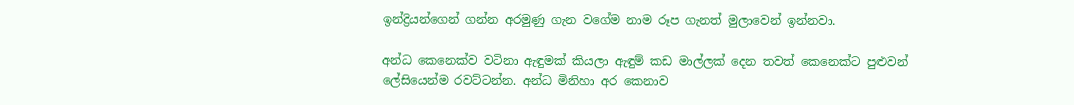ඉන්ද්‍රි‍යන්ගෙන් ගන්න අරමුණු ගැන වගේම නාම රූප ගැනත් මුලාවෙන් ඉන්නවා.

අන්ධ කෙනෙක්ව වටිනා ඇඳුමක් කියලා ඇඳුම් කඩ මාල්ලක් දෙන තවත් කෙනෙක්ට පුළුවන් ලේසියෙන්ම රවට්ටන්න. අන්ධ මිනිහා අර කෙනාව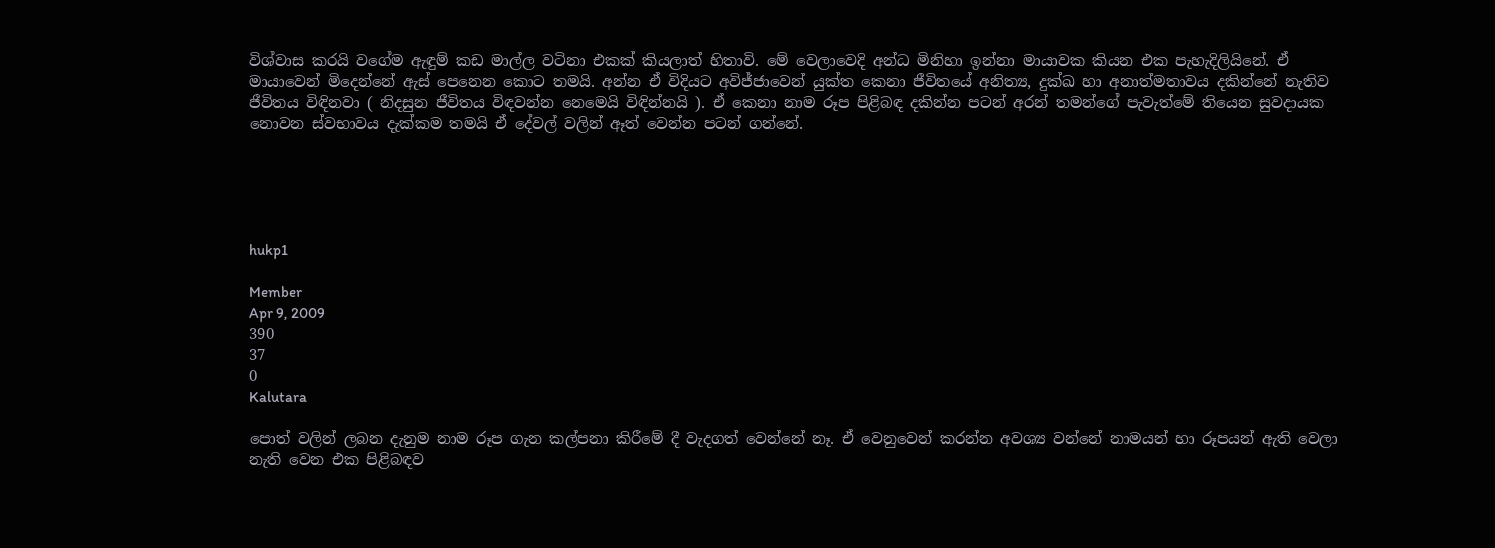විශ්වාස කරයි වගේම ඇඳුම් කඩ මාල්ල වටිනා එකක් කියලාත් හිතාවි. මේ වෙලාවෙදි අන්ධ මිනිහා ඉන්නා මායාවක කියන එක පැහැදිලියිනේ. ඒ මා‍යාවෙන් මිදෙන්නේ ඇස් පෙනෙන කොට තමයි. අන්න ඒ විදියට අවිජ්ජාවෙන් යුක්ත කෙනා ජීවිතයේ අනිත්‍ය, දුක්ඛ හා අනාත්මතාවය දකින්නේ නැතිව ජීවිතය විඳිනවා ( නිදසුන ජීවිතය විඳවන්‍න නෙමෙයි විඳින්නයි ). ඒ කෙනා නාම රූප පිළිබඳ දකින්න පටන් අරන් තමන්ගේ පැවැත්මේ තියෙන සුවදායක නොවන ස්වභාවය දැක්කම තමයි ඒ දේවල් වලින් ඈත් වෙන්න පටන් ගන්නේ.





hukp1

Member
Apr 9, 2009
390
37
0
Kalutara

පොත් වලින් ලබන දැනුම නාම රූප ගැන කල්පනා කිරීමේ දී වැදගත් වෙන්නේ නෑ. ඒ වෙනුවෙන් කරන්න අවශ්‍ය වන්නේ නාමයන් හා රූපයන් ඇති වෙලා නැති වෙන එක පිළිබඳව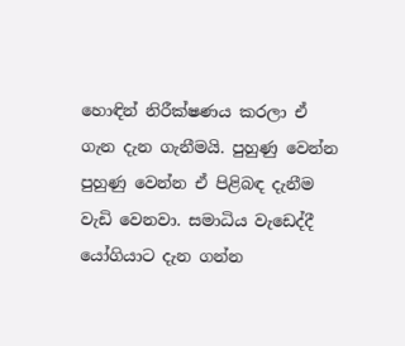හොඳින් නිරීක්ෂණය කරලා ඒ ගැන දැන ගැනීමයි. පුහුණු වෙන්න පුහුණු වෙන්න ඒ පිළිබඳ දැනීම වැඩි වෙනවා. සමාධිය වැඩෙද්දී යෝගියාට දැන ගන්න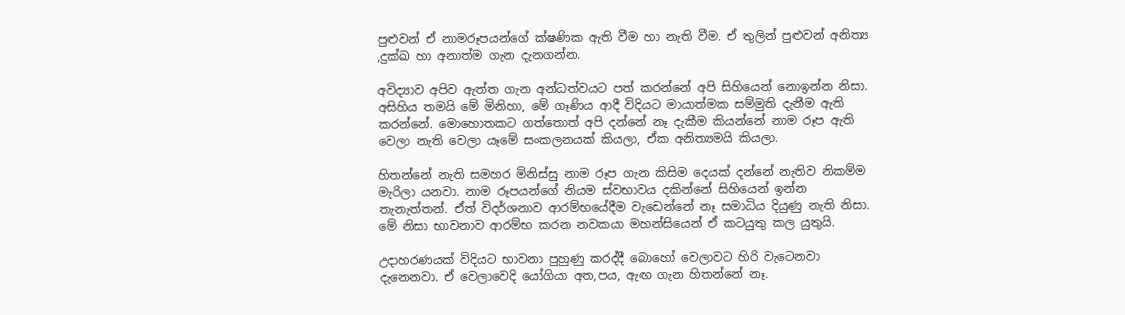පුළුවන් ඒ නාමරූපයන්ගේ ක්ෂණික ඇති වීම හා නැති වීම. ඒ තුලින් පුළුවන් අනිත්‍ය ,දුක්ඛ හා අනාත්ම ගැන දැනගන්න.

අවිද්‍යාව අපිව ඇත්ත ගැන අන්ධත්වයට පත් කරන්නේ අපි සිහියෙන් නොඉන්න නිසා. අසිහිය තමයි මේ මිනිහා, මේ ගෑණිය ආදී විදියට මායාත්මක සම්මුති දැනීම ඇති කරන්නේ. මොහොතකට ගත්තොත් අපි දන්නේ නෑ දැකීම කියන්නේ නාම රූප ඇති වෙලා නැති වෙලා යෑමේ සංකලනයක් කියලා, ඒක අනිත්‍යමයි කියලා.

හිතන්නේ නැති සමහර මිනිස්සු නාම රූප ගැන කිසිම දෙයක් දන්නේ නැතිව නිකම්ම මැරිලා යනවා. නාම රූපයන්ගේ නියම ස්වභාවය දකින්නේ සිහියෙන් ඉන්න තැනැත්තන්. ඒත් විදර්ශනාව ආරම්භයේදීම වැඩෙන්නේ නෑ සමාධිය දියුණු නැති නිසා. මේ නිසා භාවනාව ආරම්භ කරන නවකයා මහන්සියෙන් ඒ කටයුතු කල යුතුයි.

උදාහරණයක් විදියට භාවනා පුහුණු කරද්දී බොහෝ වෙලාවට හිරි වැටෙනවා දැනෙනවා. ඒ වෙලාවෙදි යෝගියා අත,පය, ඇඟ ගැන හිතන්නේ නෑ.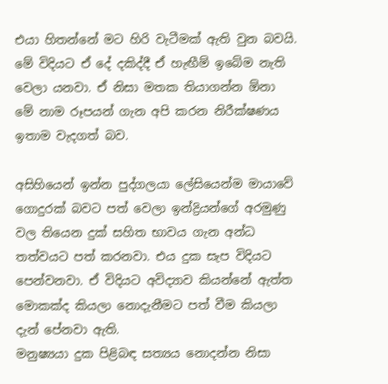එයා හිතන්නේ මට හිරි වැටීමක් ඇති වුන බවයි. මේ විදියට ඒ දේ දකිද්දී ඒ හැඟීම් ඉබේම නැති වෙලා යනවා. ඒ නිසා මතක තියාගන්න ඕනා මේ නාම රූපයන්‍ ගැන අපි කරන නිරීක්ෂණය ඉතාම වැදගත් බව.

අසිහියෙන් ඉන්න පුද්ගලයා ලේසියෙන්ම මායාවේ ගොදුරක් බවට පත් වෙලා ඉන්ද්‍රියන්ගේ අරමුණු වල තියෙන දුක් සහිත භාවය ගැන අන්ධ තත්වයට පත් කරනවා. එය දුක සැප විදියට පෙන්වනවා. ඒ විදියට අවිද්‍යාව කියන්නේ ඇත්ත මොකක්ද කියලා නොදැනීමට පත් වීම කියලා දැන් පේනවා ඇති.
මනුෂ්‍යයා දුක පිළිබඳ සත්‍යය නොදන්න නිසා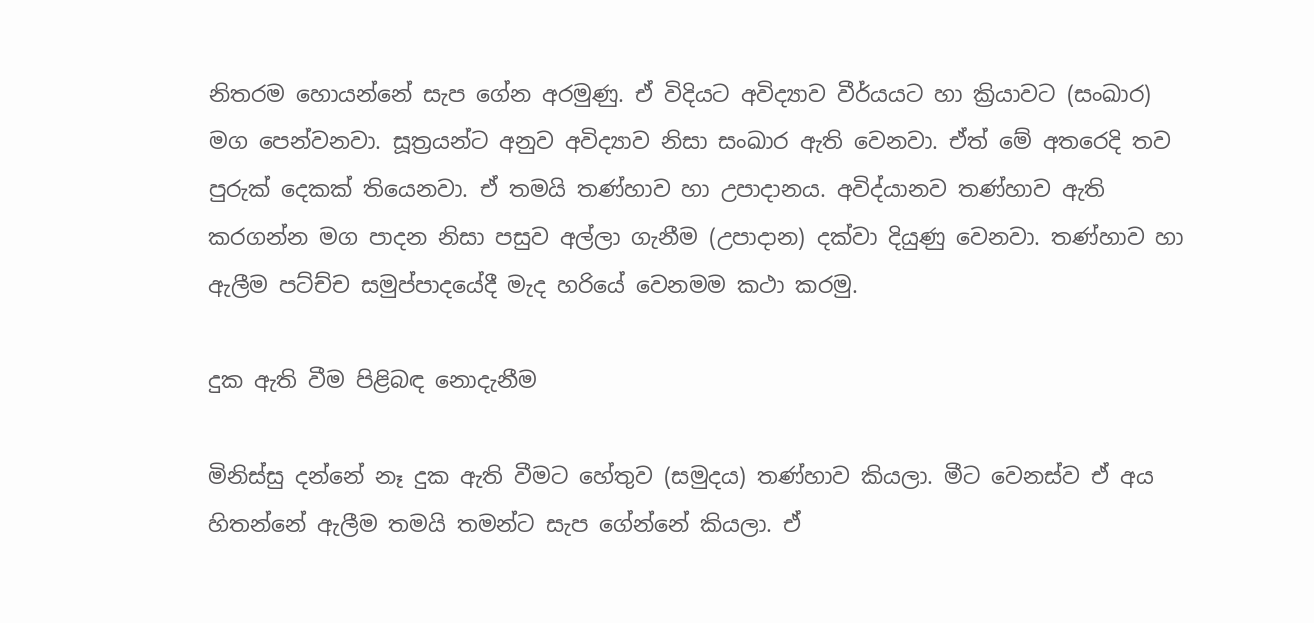නිතරම හොයන්නේ සැප ගේන අරමුණු. ඒ විදියට අවිද්‍යාව වීර්යයට හා ක්‍රියාවට (සංඛාර) මග පෙන්වනවා. සූත්‍රයන්ට අනුව අවිද්‍යාව නිසා සංඛාර ඇති වෙනවා. ඒත් මේ අතරෙදි තව පුරුක් දෙකක් තියෙනවා. ඒ තමයි තණ්හාව හා උපාදානය. අවිද්යානව තණ්හාව ඇති කරගන්න මග පාදන නිසා පසුව අල්ලා ගැනීම (උපාදාන) දක්වා දියුණු වෙනවා. තණ්හාව හා ඇලීම පට්ච්ච සමුප්පාදයේදී මැද හරියේ වෙනමම කථා කරමු.

දුක ඇති වීම පිළිබඳ නොදැනීම

මිනිස්සු දන්නේ නෑ දුක ඇති වීමට හේතුව (සමුදය) තණ්හාව කියලා. මීට වෙනස්ව ඒ අය හිතන්නේ ඇලීම තමයි තමන්ට සැප ගේන්නේ කියලා. ඒ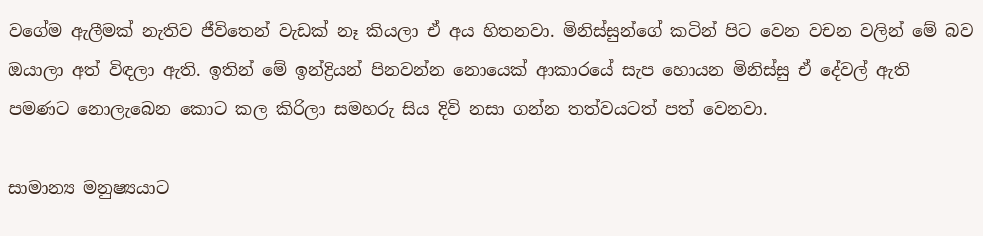වගේම ඇලීමක් නැතිව ජීවිතෙන් වැඩක් නෑ කියලා ඒ අය හිතනවා. මිනිස්සුන්ගේ කටින් පිට වෙන වචන වලින් මේ බව ඔයාලා අත් විඳලා ඇති. ඉතින් මේ ඉන්ද්‍රියන් පිනවන්න නොයෙක් ආකාරයේ සැප හොයන මිනිස්සු ඒ දේවල් ඇති පමණට ‍නොලැබෙන කොට කල කිරිලා සමහරු සිය දිවි නසා ගන්න තත්වයටත් පත් වෙනවා.

සාමාන්‍ය මනුෂ්‍යයාට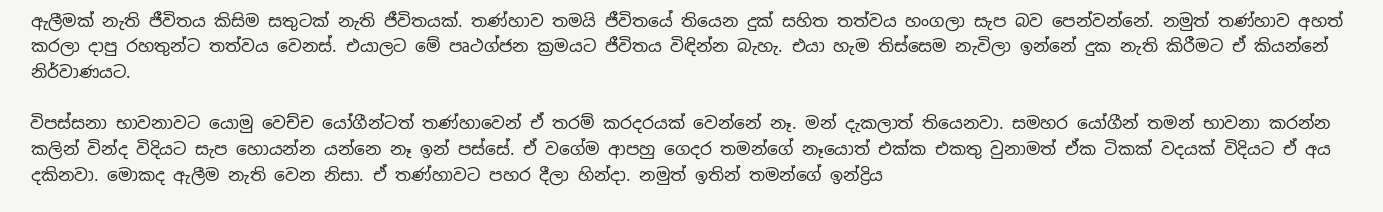ඇලීමක් නැති ජීවිතය කිසිම සතුටක් නැති ජීවිතයක්. තණ්හාව තමයි ජීවිතයේ තියෙන දුක් සහිත තත්වය හංගලා සැප බව පෙන්වන්නේ. නමුත් තණ්හාව අහත් කරලා දාපු රහතුන්ට තත්වය වෙනස්. එයාලට මේ පෘථග්ජන ක්‍රමයට ජීවි‍තය විඳින්න බැහැ. එයා හැම තිස්සෙම නැවිලා ඉන්නේ දුක නැති කිරීමට ඒ කියන්නේ නිර්වාණයට.

විපස්සනා භාවනාවට යොමු වෙච්ච යෝගීන්ටත් තණ්හාවෙන් ඒ තරම් කරදරයක් වෙන්නේ නෑ. මන් දැකලාත් තියෙනවා. සමහර ‍යෝගීන් තමන් භාවනා කරන්න කලින් වින්ද විදියට සැප හොයන්න යන්නෙ නෑ ඉන් පස්සේ. ඒ වගේම ආපහු ගෙදර තමන්ගේ නෑයොත් එක්ක එකතු වුනාමත් ඒක ටිකක් වදයක් විදියට ඒ අය දකිනවා. මොකද ඇලීම නැති වෙන නිසා. ඒ තණ්හාවට පහර දීලා හින්දා. නමුත් ඉතින් තමන්ගේ ඉන්ද්‍රිය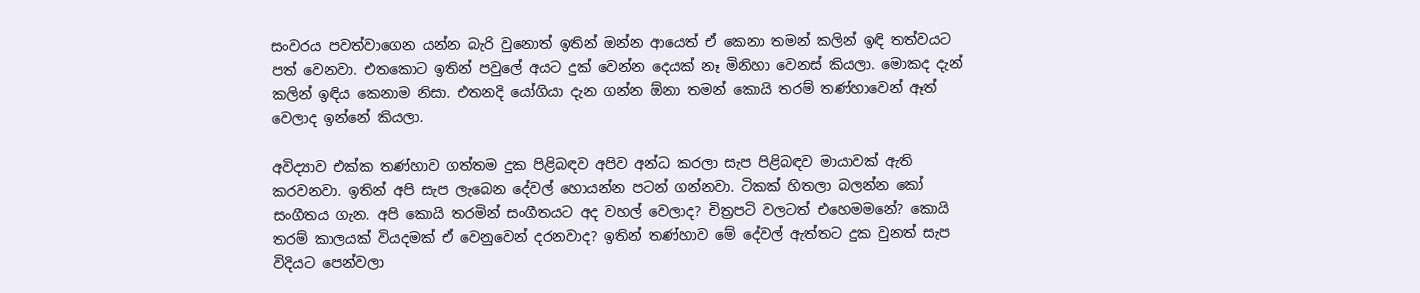සංවරය පවත්වාගෙන යන්න බැරි වුනොත් ඉතින් ඔන්න ආයෙත් ඒ කෙනා තමන් කලින් ඉඳි තත්වයට පත් වෙනවා. එතකොට ඉතින් පවුලේ අයට දුක් වෙන්න දෙයක් නෑ මිනිහා වෙනස් කියලා. මොකද දැන් කලින් ඉඳිය කෙනාම නිසා. එතනදි යෝගියා දැන ගන්න ඕනා තමන් කොයි තරම් තණ්හාවෙන් ඈත් වෙලාද ඉන්නේ කියලා.

අවිද්‍යාව එක්ක තණ්හාව ගත්තම දුක පිළිබඳව අපිව අන්ධ කරලා සැප පිළිබඳව මායාවක් ඇති කරවනවා. ඉතින් අපි සැප ලැබෙන දේවල් හොයන්න පටන් ගන්නවා. ටිකක් හිතලා බලන්න කෝ සංගීතය ගැන. අපි කොයි තරමින් සංගීතයට අද වහල් වෙලාද? චිත්‍රපටි වලටත් එහෙමමනේ? කොයි තරම් කාලයක් වියදමක් ඒ වෙනුවෙන් දරනවාද? ඉතින් තණ්හාව මේ දේවල් ඇත්තට දුක වුනත් සැප විදියට පෙන්වලා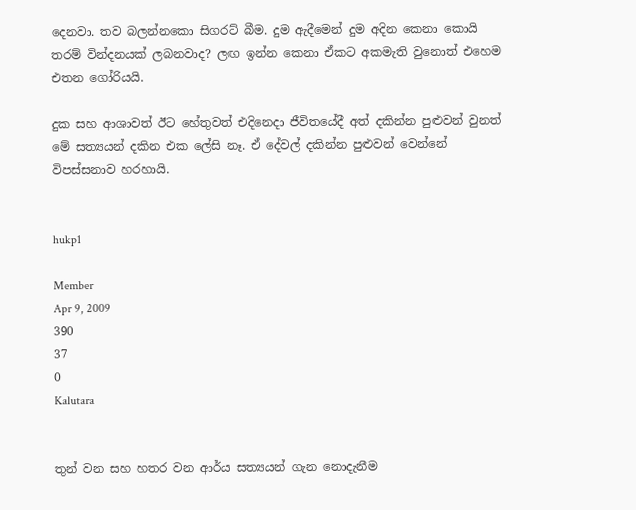දෙනවා. තව බලන්නකො සිගරට් බීම. දුම ඇදීමෙන් දුම අදින කෙනා කොයි තරම් වින්දනයක් ලබනවාද? ලඟ ඉන්න කෙනා ඒකට අකමැති වුනොත් එහෙම එතන ගෝරියයි.

දුක සහ ආශාවත් ඊට හේතුවත් එදිනෙදා ජීවිතයේදී අත් දකින්න පුළුවන් වුනත් මේ සත්‍යයන් දකින එක ලේසි නෑ. ඒ දේවල් දකින්න පුළුවන් වෙන්නේ විපස්සනාව හරහායි.


hukp1

Member
Apr 9, 2009
390
37
0
Kalutara


තුන් වන සහ හතර වන ආර්ය සත්‍යයන් ගැන නොදැනීම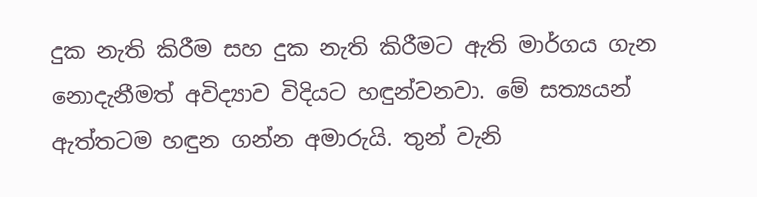දුක නැති කිරීම සහ දුක නැති කිරීමට ඇති මාර්ගය ගැන නොදැනීමත් අවිද්‍යාව විදියට හඳුන්වනවා. මේ සත්‍යයන් ඇත්තටම හඳුන ගන්න අමාරුයි. තුන් වැනි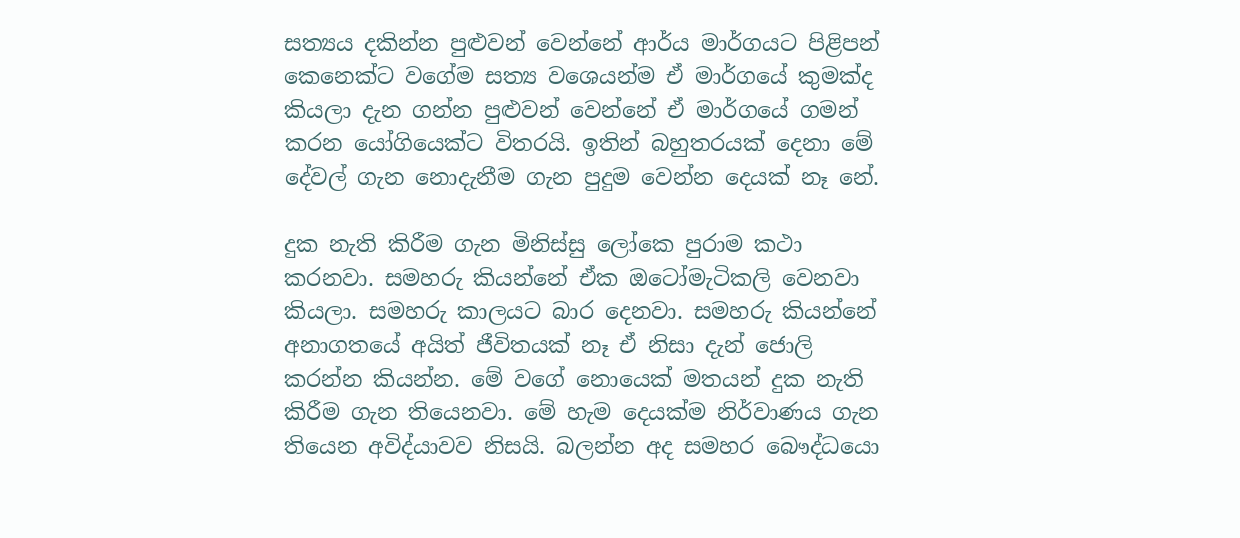සත්‍යය දකින්න පුළුවන් වෙන්නේ ආර්ය මාර්ගයට පිළිපන් කෙනෙක්ට වගේම සත්‍ය වශෙයන්ම ඒ මාර්ගයේ කුමක්ද කියලා දැන ගන්න පුළුවන් වෙන්නේ ඒ මාර්ගයේ ගමන් කරන ‍යෝගියෙක්ට විතරයි. ඉතින් බහුතරයක් දෙනා මේ දේවල් ගැන නොදැනීම ගැන පුදුම වෙන්න දෙයක් නෑ නේ.

දුක නැති කිරීම ගැන මිනිස්සු ලෝකෙ පුරාම කථා කරනවා. සමහරු කියන්නේ ඒක ඔටෝමැටිකලි වෙනවා කියලා. සමහරු කාලයට බාර දෙනවා. සමහරු කියන්නේ අනාගතයේ අයිත් ජීවිතයක් නෑ ඒ නිසා දැන් ජොලි කරන්න කියන්න. මේ වගේ නොයෙක් මතයන් දුක නැති කිරීම ගැන තියෙනවා. මේ හැම දෙයක්ම නිර්වාණය ගැන තියෙන අවිද්යාවව නිසයි. බලන්න අද සමහර බෞද්ධයො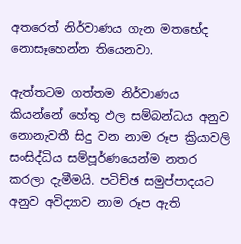අතරෙත් නිර්වාණය ගැන මතභේද නොසෑහෙන්න තියෙනවා.

ඇත්තටම ගත්තම නිර්වාණය කියන්නේ හේතු ඵල සම්බන්ධය අනුව නොනැවතී සිදු වන නාම රූප ක්‍රියාවලි සංසිද්ධිය සම්පූර්ණයෙන්ම නතර කරලා දැමීමයි. පටිච්ඡ සමුප්පාදයට අනුව අවිද්‍යාව නාම රූප ඇති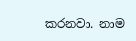කරනවා. නාම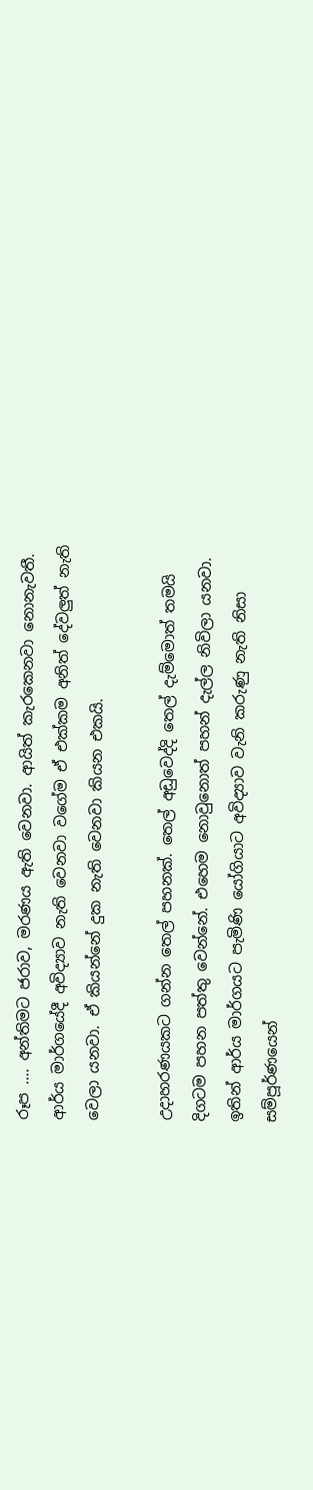රූප .... අන්තිමට ජරාව, මරණය ඇති වෙනවා. ආයිත් කැරකෙනවා නොනැවතී. ආර්ය මාර්ගයේදී අවිද්‍යාව නැති වෙනවා ‍වගේම ඒ එක්කම අනිත් දේවලුත් නැති වෙලා යනවා. ඒ කියන්නේ දුක නැති වෙනවා කියන එකයි.

උදාහරණයකට ගන්න තෙල් පහනක්. තෙල් අඩුවෙද්දි තෙල් දැම්මොත් තමයි දිගටම පහන පත්තු වෙන්නේ. එහෙම නොවුනොත් පහන් දැල්ල නිවිලා යනවා. ඉතින් ආර්ය මාර්ගයට පැමිණි යෝගියාට අවිද්‍යාව වැනි කරුණු නැති නිසා සම්පූර්ණයෙන්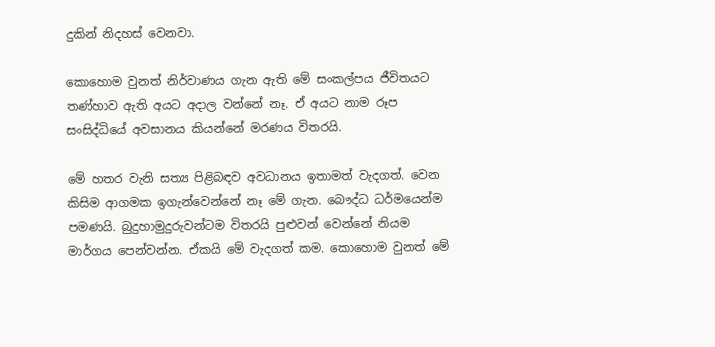දුකින් නිදහස් වෙනවා.

කොහොම වුනත් නිර්වාණය ගැන ඇති මේ සංකල්පය ජීවිතයට තණ්හාව ඇති අයට අදාල වන්නේ නෑ. ඒ අයට නාම රූප සංසිද්ධියේ අවසානය කියන්නේ මරණය විතරයි.

මේ හතර වැනි සත්‍ය පිළිබඳව අවධානය ඉතාමත් වැදගත්. වෙන කිසිම ආගමක ඉගැන්වෙන්නේ නෑ මේ ගැන. බෞද්ධ ධර්මයෙන්ම පමණයි. බුදුහාමුදුරුවන්ටම විතරයි පුළුවන් වෙන්නේ නියම මාර්ගය පෙන්වන්න. ඒකයි මේ වැදගත් කම. කොහොම වුනත් මේ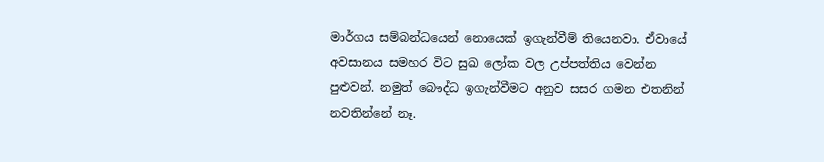මාර්ගය සම්බන්ධයෙන් නොයෙක් ඉගැන්වීම් තියෙනවා. ඒවායේ අවසානය සමහර විට සුඛ ලෝක වල උප්පත්තිය වෙන්න පුළුවන්. නමුත් බෞද්ධ ඉගැන්වීමට අනුව සසර ගමන එතනින් නවතින්නේ නෑ.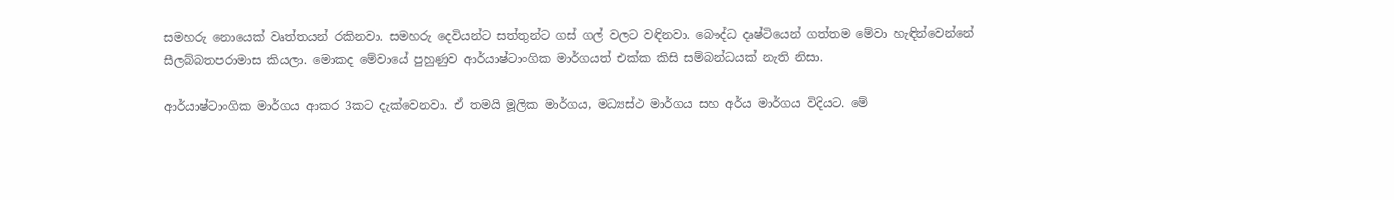සමහරු නොයෙක් වෘත්තයන් රකිනවා. සමහරු දෙවියන්ට සත්තුන්ට ගස් ගල් වලට වඳිනවා. බෞද්ධ දෘෂ්ටියෙන් ගත්තම මේවා හැඳින්වෙන්නේ සීලබ්බතපරාමාස කියලා. මොකද මේවායේ පුහුණුව ආර්යාෂ්ටාංගික මාර්ගයත් එක්ක කිසි සම්බන්ධයක් නැති නිසා.

ආර්යාෂ්ටාංගික මාර්ගය ආකර 3කට දැක්වෙනවා. ඒ තමයි මූලික මාර්ගය, මධ්‍යස්ථ මාර්ගය සහ අර්ය මාර්ගය විදියට. මේ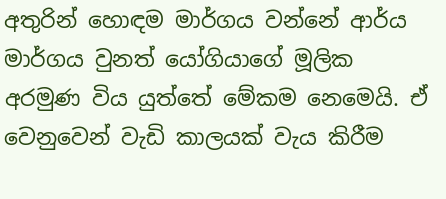අතුරින් හොඳම මාර්ගය වන්නේ ආර්ය මාර්ගය වුනත් යෝගියාගේ මූලික අරමුණ විය යුත්තේ මේකම නෙමෙයි. ඒ වෙනුවෙන් වැඩි කාලයක් වැය කිරීම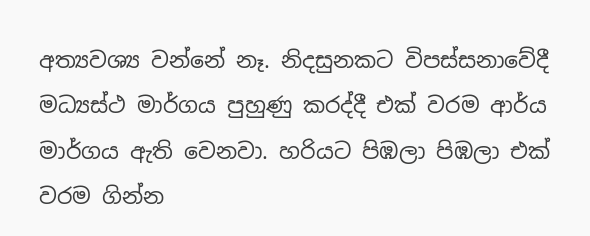අත්‍යවශ්‍ය වන්නේ නෑ. නිදසුනකට විපස්සනාවේදී මධ්‍යස්ථ මාර්ගය පුහුණු කරද්දී එක් වරම ආර්ය මාර්ගය ඇති වෙනවා. හරියට පිඹලා පිඹලා එක් වරම ගින්න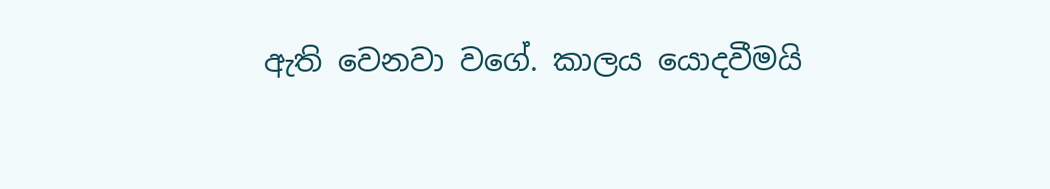ඇති වෙනවා වගේ. කාලය යොදවීමයි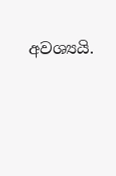අවශ්‍යයි.